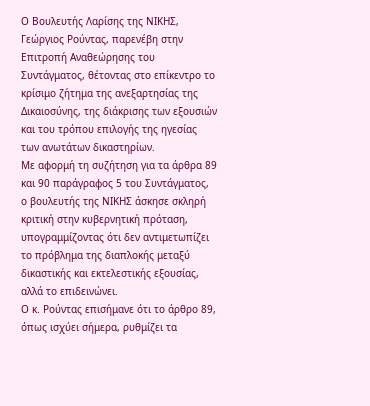Ο Βουλευτής Λαρίσης της ΝΙΚΗΣ, Γεώργιος Ρούντας, παρενέβη στην Επιτροπή Αναθεώρησης του Συντάγματος, θέτοντας στο επίκεντρο το κρίσιμο ζήτημα της ανεξαρτησίας της Δικαιοσύνης, της διάκρισης των εξουσιών και του τρόπου επιλογής της ηγεσίας των ανωτάτων δικαστηρίων.
Με αφορμή τη συζήτηση για τα άρθρα 89 και 90 παράγραφος 5 του Συντάγματος, ο βουλευτής της ΝΙΚΗΣ άσκησε σκληρή κριτική στην κυβερνητική πρόταση, υπογραμμίζοντας ότι δεν αντιμετωπίζει το πρόβλημα της διαπλοκής μεταξύ δικαστικής και εκτελεστικής εξουσίας, αλλά το επιδεινώνει.
Ο κ. Ρούντας επισήμανε ότι το άρθρο 89, όπως ισχύει σήμερα, ρυθμίζει τα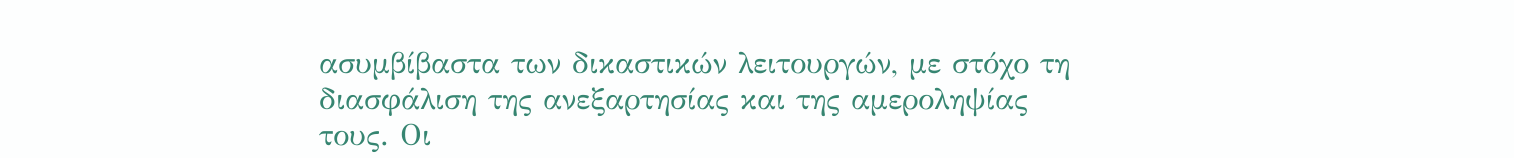ασυμβίβαστα των δικαστικών λειτουργών, με στόχο τη διασφάλιση της ανεξαρτησίας και της αμεροληψίας τους. Οι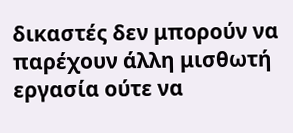δικαστές δεν μπορούν να παρέχουν άλλη μισθωτή εργασία ούτε να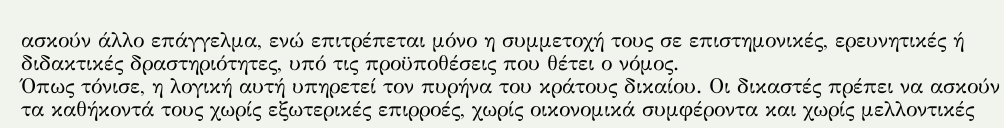ασκούν άλλο επάγγελμα, ενώ επιτρέπεται μόνο η συμμετοχή τους σε επιστημονικές, ερευνητικές ή διδακτικές δραστηριότητες, υπό τις προϋποθέσεις που θέτει ο νόμος.
Όπως τόνισε, η λογική αυτή υπηρετεί τον πυρήνα του κράτους δικαίου. Οι δικαστές πρέπει να ασκούν τα καθήκοντά τους χωρίς εξωτερικές επιρροές, χωρίς οικονομικά συμφέροντα και χωρίς μελλοντικές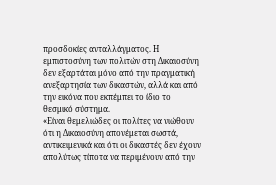προσδοκίες ανταλλάγματος. Η εμπιστοσύνη των πολιτών στη Δικαιοσύνη δεν εξαρτάται μόνο από την πραγματική ανεξαρτησία των δικαστών, αλλά και από την εικόνα που εκπέμπει το ίδιο το θεσμικό σύστημα.
«Είναι θεμελιώδες οι πολίτες να νιώθουν ότι η Δικαιοσύνη απονέμεται σωστά, αντικειμενικά και ότι οι δικαστές δεν έχουν απολύτως τίποτα να περιμένουν από την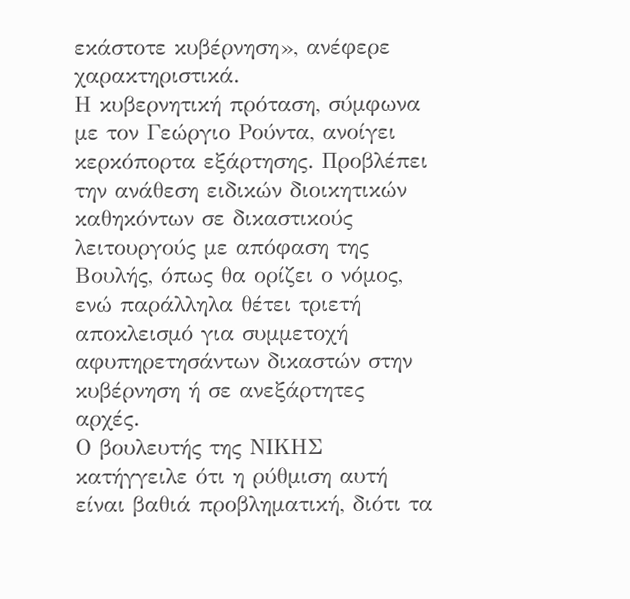εκάστοτε κυβέρνηση», ανέφερε χαρακτηριστικά.
Η κυβερνητική πρόταση, σύμφωνα με τον Γεώργιο Ρούντα, ανοίγει κερκόπορτα εξάρτησης. Προβλέπει την ανάθεση ειδικών διοικητικών καθηκόντων σε δικαστικούς λειτουργούς με απόφαση της Βουλής, όπως θα ορίζει ο νόμος, ενώ παράλληλα θέτει τριετή αποκλεισμό για συμμετοχή αφυπηρετησάντων δικαστών στην κυβέρνηση ή σε ανεξάρτητες αρχές.
Ο βουλευτής της ΝΙΚΗΣ κατήγγειλε ότι η ρύθμιση αυτή είναι βαθιά προβληματική, διότι τα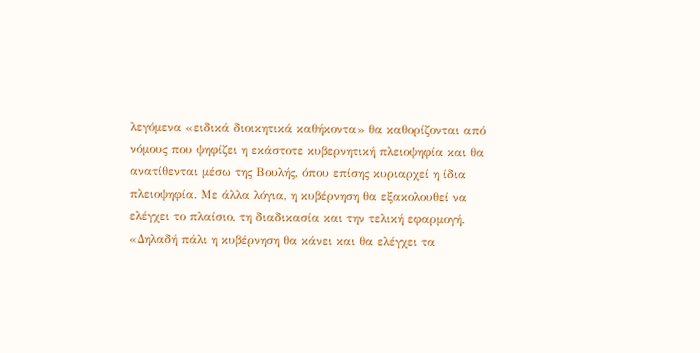λεγόμενα «ειδικά διοικητικά καθήκοντα» θα καθορίζονται από νόμους που ψηφίζει η εκάστοτε κυβερνητική πλειοψηφία και θα ανατίθενται μέσω της Βουλής, όπου επίσης κυριαρχεί η ίδια πλειοψηφία. Με άλλα λόγια, η κυβέρνηση θα εξακολουθεί να ελέγχει το πλαίσιο, τη διαδικασία και την τελική εφαρμογή.
«Δηλαδή πάλι η κυβέρνηση θα κάνει και θα ελέγχει τα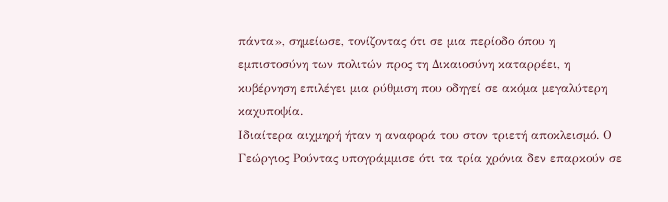πάντα», σημείωσε, τονίζοντας ότι σε μια περίοδο όπου η εμπιστοσύνη των πολιτών προς τη Δικαιοσύνη καταρρέει, η κυβέρνηση επιλέγει μια ρύθμιση που οδηγεί σε ακόμα μεγαλύτερη καχυποψία.
Ιδιαίτερα αιχμηρή ήταν η αναφορά του στον τριετή αποκλεισμό. Ο Γεώργιος Ρούντας υπογράμμισε ότι τα τρία χρόνια δεν επαρκούν σε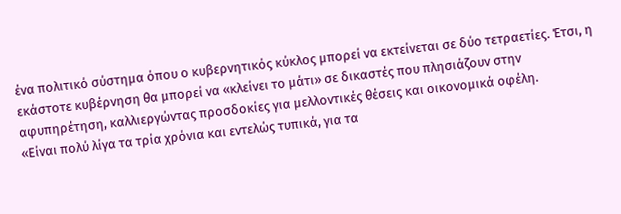ένα πολιτικό σύστημα όπου ο κυβερνητικός κύκλος μπορεί να εκτείνεται σε δύο τετραετίες. Έτσι, η εκάστοτε κυβέρνηση θα μπορεί να «κλείνει το μάτι» σε δικαστές που πλησιάζουν στην αφυπηρέτηση, καλλιεργώντας προσδοκίες για μελλοντικές θέσεις και οικονομικά οφέλη.
«Είναι πολύ λίγα τα τρία χρόνια και εντελώς τυπικά, για τα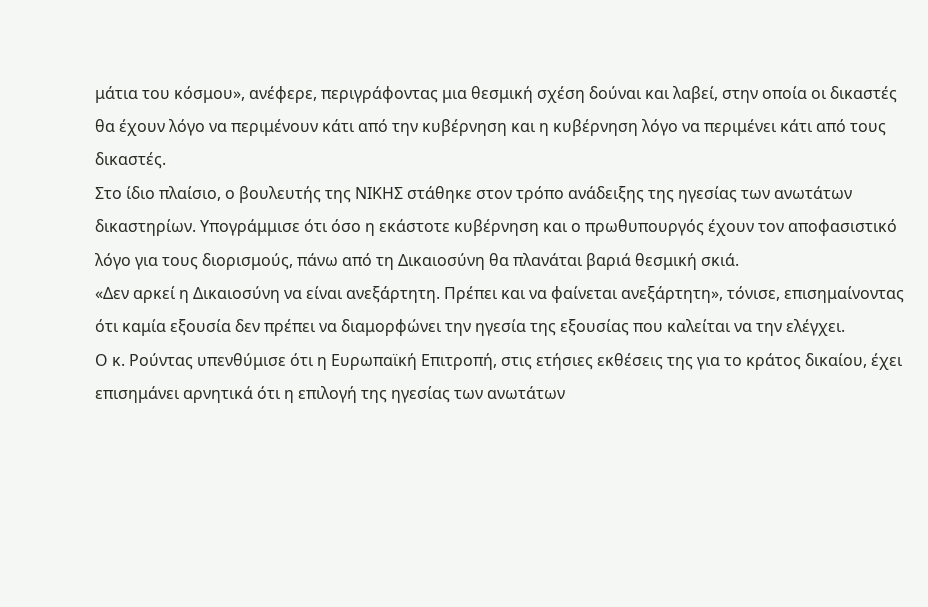μάτια του κόσμου», ανέφερε, περιγράφοντας μια θεσμική σχέση δούναι και λαβεί, στην οποία οι δικαστές θα έχουν λόγο να περιμένουν κάτι από την κυβέρνηση και η κυβέρνηση λόγο να περιμένει κάτι από τους δικαστές.
Στο ίδιο πλαίσιο, ο βουλευτής της ΝΙΚΗΣ στάθηκε στον τρόπο ανάδειξης της ηγεσίας των ανωτάτων δικαστηρίων. Υπογράμμισε ότι όσο η εκάστοτε κυβέρνηση και ο πρωθυπουργός έχουν τον αποφασιστικό λόγο για τους διορισμούς, πάνω από τη Δικαιοσύνη θα πλανάται βαριά θεσμική σκιά.
«Δεν αρκεί η Δικαιοσύνη να είναι ανεξάρτητη. Πρέπει και να φαίνεται ανεξάρτητη», τόνισε, επισημαίνοντας ότι καμία εξουσία δεν πρέπει να διαμορφώνει την ηγεσία της εξουσίας που καλείται να την ελέγχει.
Ο κ. Ρούντας υπενθύμισε ότι η Ευρωπαϊκή Επιτροπή, στις ετήσιες εκθέσεις της για το κράτος δικαίου, έχει επισημάνει αρνητικά ότι η επιλογή της ηγεσίας των ανωτάτων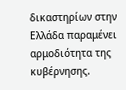δικαστηρίων στην Ελλάδα παραμένει αρμοδιότητα της κυβέρνησης.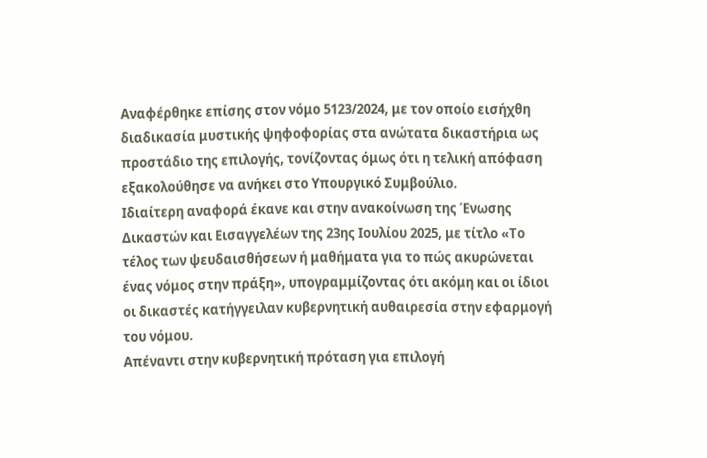Αναφέρθηκε επίσης στον νόμο 5123/2024, με τον οποίο εισήχθη διαδικασία μυστικής ψηφοφορίας στα ανώτατα δικαστήρια ως προστάδιο της επιλογής, τονίζοντας όμως ότι η τελική απόφαση εξακολούθησε να ανήκει στο Υπουργικό Συμβούλιο.
Ιδιαίτερη αναφορά έκανε και στην ανακοίνωση της Ένωσης Δικαστών και Εισαγγελέων της 23ης Ιουλίου 2025, με τίτλο «Το τέλος των ψευδαισθήσεων ή μαθήματα για το πώς ακυρώνεται ένας νόμος στην πράξη», υπογραμμίζοντας ότι ακόμη και οι ίδιοι οι δικαστές κατήγγειλαν κυβερνητική αυθαιρεσία στην εφαρμογή του νόμου.
Απέναντι στην κυβερνητική πρόταση για επιλογή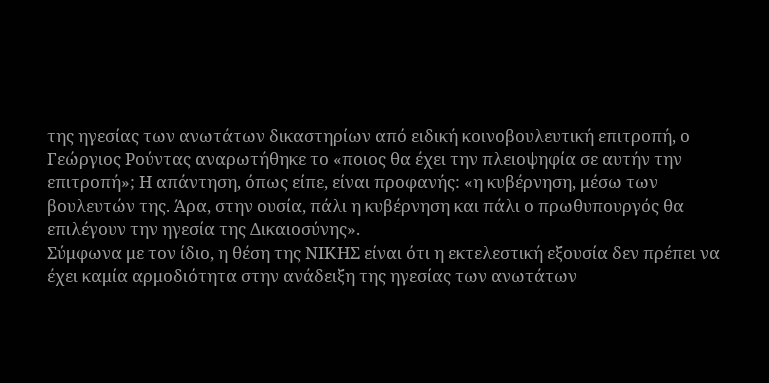της ηγεσίας των ανωτάτων δικαστηρίων από ειδική κοινοβουλευτική επιτροπή, ο Γεώργιος Ρούντας αναρωτήθηκε το «ποιος θα έχει την πλειοψηφία σε αυτήν την επιτροπή»; Η απάντηση, όπως είπε, είναι προφανής: «η κυβέρνηση, μέσω των βουλευτών της. Άρα, στην ουσία, πάλι η κυβέρνηση και πάλι ο πρωθυπουργός θα επιλέγουν την ηγεσία της Δικαιοσύνης».
Σύμφωνα με τον ίδιο, η θέση της ΝΙΚΗΣ είναι ότι η εκτελεστική εξουσία δεν πρέπει να έχει καμία αρμοδιότητα στην ανάδειξη της ηγεσίας των ανωτάτων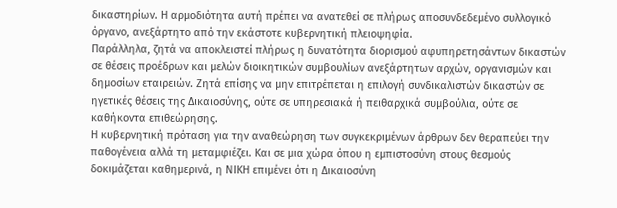δικαστηρίων. Η αρμοδιότητα αυτή πρέπει να ανατεθεί σε πλήρως αποσυνδεδεμένο συλλογικό όργανο, ανεξάρτητο από την εκάστοτε κυβερνητική πλειοψηφία.
Παράλληλα, ζητά να αποκλειστεί πλήρως η δυνατότητα διορισμού αφυπηρετησάντων δικαστών σε θέσεις προέδρων και μελών διοικητικών συμβουλίων ανεξάρτητων αρχών, οργανισμών και δημοσίων εταιρειών. Ζητά επίσης να μην επιτρέπεται η επιλογή συνδικαλιστών δικαστών σε ηγετικές θέσεις της Δικαιοσύνης, ούτε σε υπηρεσιακά ή πειθαρχικά συμβούλια, ούτε σε καθήκοντα επιθεώρησης.
Η κυβερνητική πρόταση για την αναθεώρηση των συγκεκριμένων άρθρων δεν θεραπεύει την παθογένεια αλλά τη μεταμφιέζει. Και σε μια χώρα όπου η εμπιστοσύνη στους θεσμούς δοκιμάζεται καθημερινά, η ΝΙΚΗ επιμένει ότι η Δικαιοσύνη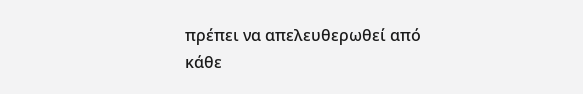πρέπει να απελευθερωθεί από κάθε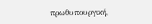πρωθυπουργική,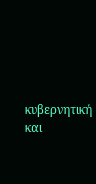κυβερνητική και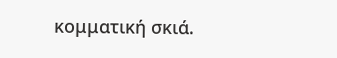κομματική σκιά.